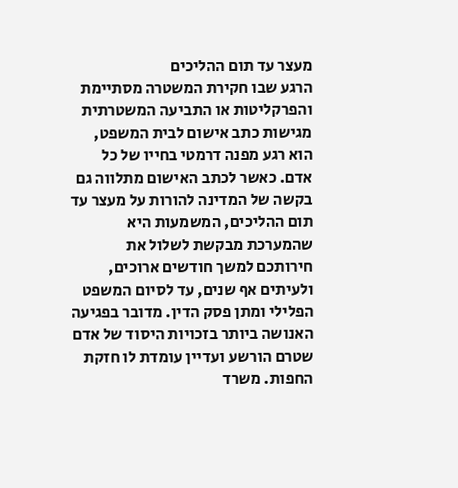מעצר עד תום ההליכים
הרגע שבו חקירת המשטרה מסתיימת והפרקליטות או התביעה המשטרתית מגישות כתב אישום לבית המשפט, הוא רגע מפנה דרמטי בחייו של כל אדם. כאשר לכתב האישום מתלווה גם בקשה של המדינה להורות על מעצר עד תום ההליכים, המשמעות היא שהמערכת מבקשת לשלול את חירותכם למשך חודשים ארוכים, ולעיתים אף שנים, עד לסיום המשפט הפלילי ומתן פסק הדין. מדובר בפגיעה האנושה ביותר בזכויות היסוד של אדם שטרם הורשע ועדיין עומדת לו חזקת החפות. משרד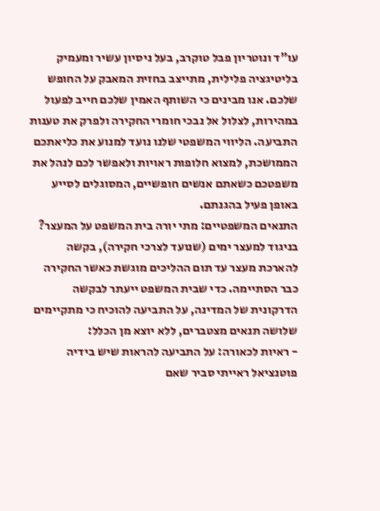עו"ד ונוטריון פבל טוקרב, בעל ניסיון עשיר ומעמיק בליטיגציה פלילית, מתייצב בחזית המאבק על החופש שלכם. אנו מבינים כי השותף האמין שלכם חייב לפעול במהירות, לצלול אל נבכי חומרי החקירה ולפרק את טענות התביעה. הליווי המשפטי שלנו נועד למנוע את כליאתכם הממושכת, למצוא חלופות ראויות ולאפשר לכם לנהל את משפטכם כשאתם אנשים חופשיים, המסוגלים לסייע באופן פעיל בהגנתם.
התנאים המשפטיים: מתי יורה בית המשפט על המעצר?
בניגוד למעצר ימים (שנועד לצרכי חקירה), בקשה להארכת מעצר עד תום ההליכים מוגשת כאשר החקירה כבר הסתיימה. כדי שבית המשפט ייעתר לבקשה הדרקונית של המדינה, על התביעה להוכיח כי מתקיימים שלושה תנאים מצטברים, ללא יוצא מן הכלל:
- ראיות לכאורה: על התביעה להראות שיש בידיה פוטנציאל ראייתי סביר שאם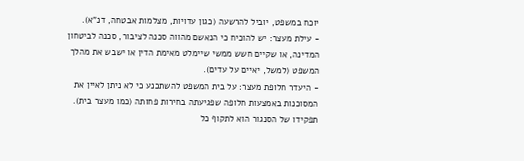יוכח במשפט, יוביל להרשעה (כגון עדויות, מצלמות אבטחה, דנ"א).
- עילת מעצר: יש להוכיח כי הנאשם מהווה סכנה לציבור, סכנה לביטחון המדינה, או שקיים חשש ממשי שיימלט מאימת הדין או ישבש את מהלך המשפט (למשל, יאיים על עדים).
- היעדר חלופת מעצר: על בית המשפט להשתכנע כי לא ניתן לאיין את המסוכנות באמצעות חלופה שפגיעתה בחירות פחותה (כמו מעצר בית).
תפקידו של הסנגור הוא לתקוף כל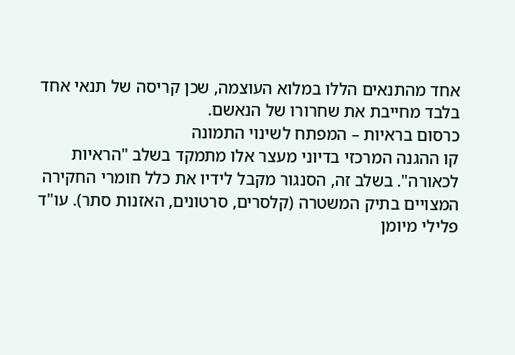אחד מהתנאים הללו במלוא העוצמה, שכן קריסה של תנאי אחד בלבד מחייבת את שחרורו של הנאשם.
כרסום בראיות – המפתח לשינוי התמונה
קו ההגנה המרכזי בדיוני מעצר אלו מתמקד בשלב "הראיות לכאורה". בשלב זה, הסנגור מקבל לידיו את כלל חומרי החקירה המצויים בתיק המשטרה (קלסרים, סרטונים, האזנות סתר). עו"ד פלילי מיומן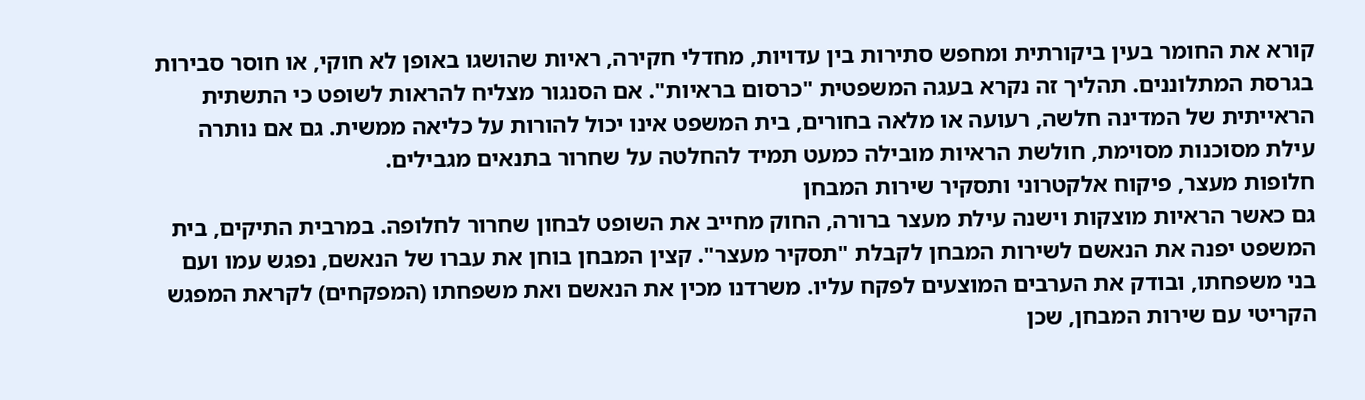קורא את החומר בעין ביקורתית ומחפש סתירות בין עדויות, מחדלי חקירה, ראיות שהושגו באופן לא חוקי, או חוסר סבירות בגרסת המתלוננים. תהליך זה נקרא בעגה המשפטית "כרסום בראיות". אם הסנגור מצליח להראות לשופט כי התשתית הראייתית של המדינה חלשה, רעועה או מלאה בחורים, בית המשפט אינו יכול להורות על כליאה ממשית. גם אם נותרה עילת מסוכנות מסוימת, חולשת הראיות מובילה כמעט תמיד להחלטה על שחרור בתנאים מגבילים.
חלופות מעצר, פיקוח אלקטרוני ותסקיר שירות המבחן
גם כאשר הראיות מוצקות וישנה עילת מעצר ברורה, החוק מחייב את השופט לבחון שחרור לחלופה. במרבית התיקים, בית המשפט יפנה את הנאשם לשירות המבחן לקבלת "תסקיר מעצר". קצין המבחן בוחן את עברו של הנאשם, נפגש עמו ועם בני משפחתו, ובודק את הערבים המוצעים לפקח עליו. משרדנו מכין את הנאשם ואת משפחתו (המפקחים) לקראת המפגש הקריטי עם שירות המבחן, שכן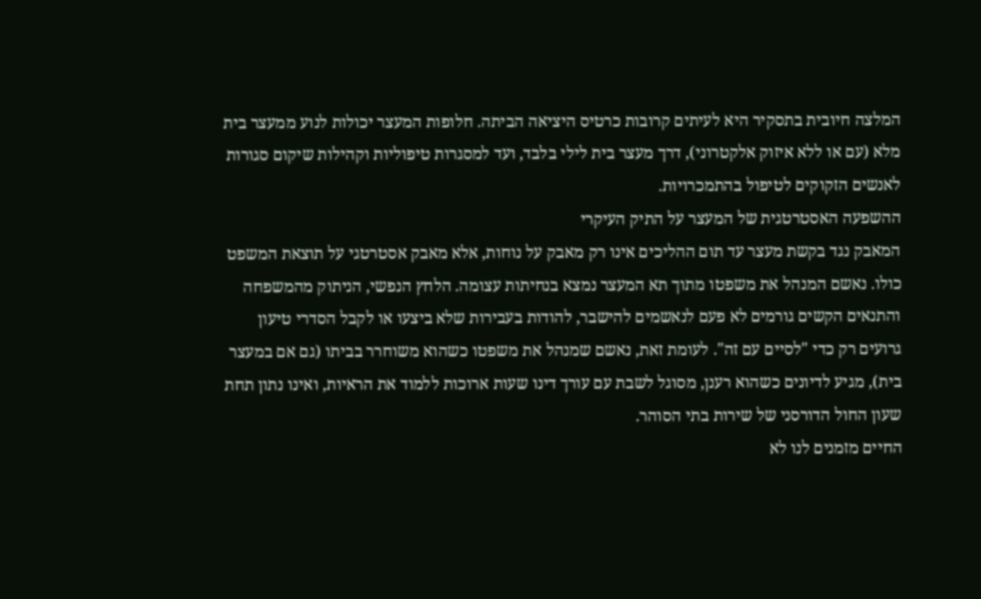המלצה חיובית בתסקיר היא לעיתים קרובות כרטיס היציאה הביתה. חלופות המעצר יכולות לנוע ממעצר בית מלא (עם או ללא איזוק אלקטרוני), דרך מעצר בית לילי בלבד, ועד למסגרות טיפוליות וקהילות שיקום סגורות לאנשים הזקוקים לטיפול בהתמכרויות.
ההשפעה האסטרטגית של המעצר על התיק העיקרי
המאבק נגד בקשת מעצר עד תום ההליכים אינו רק מאבק על נוחות, אלא מאבק אסטרטגי על תוצאת המשפט כולו. נאשם המנהל את משפטו מתוך תא המעצר נמצא בנחיתות עצומה. הלחץ הנפשי, הניתוק מהמשפחה והתנאים הקשים גורמים לא פעם לנאשמים להישבר, להודות בעבירות שלא ביצעו או לקבל הסדרי טיעון גרועים רק כדי "לסיים עם זה". לעומת זאת, נאשם שמנהל את משפטו כשהוא משוחרר בביתו (גם אם במעצר בית), מגיע לדיונים כשהוא רענן, מסוגל לשבת עם עורך דינו שעות ארוכות ללמוד את הראיות, ואינו נתון תחת שעון החול הדורסני של שירות בתי הסוהר.
החיים מזמנים לנו לא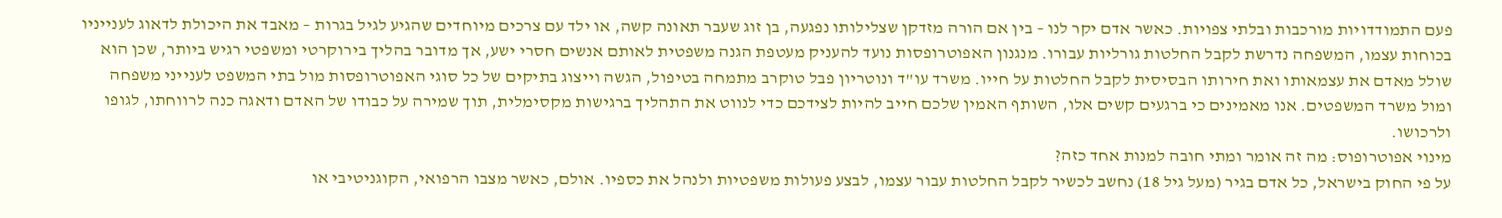פעם התמודדויות מורכבות ובלתי צפויות. כאשר אדם יקר לנו – בין אם הורה מזדקן שצלילותו נפגעה, בן זוג שעבר תאונה קשה, או ילד עם צרכים מיוחדים שהגיע לגיל בגרות – מאבד את היכולת לדאוג לענייניו בכוחות עצמו, המשפחה נדרשת לקבל החלטות גורליות עבורו. מנגנון האפוטרופסות נועד להעניק מעטפת הגנה משפטית לאותם אנשים חסרי ישע, אך מדובר בהליך בירוקרטי ומשפטי רגיש ביותר, שכן הוא שולל מאדם את עצמאותו ואת חירותו הבסיסית לקבל החלטות על חייו. משרד עו"ד ונוטריון פבל טוקרב מתמחה בטיפול, הגשה וייצוג בתיקים של כל סוגי האפוטרופסות מול בתי המשפט לענייני משפחה ומול משרד המשפטים. אנו מאמינים כי ברגעים קשים אלו, השותף האמין שלכם חייב להיות לצידכם כדי לנווט את התהליך ברגישות מקסימלית, תוך שמירה על כבודו של האדם ודאגה כנה לרווחתו, לגופו ולרכושו.
מינוי אפוטרופוס: מה זה אומר ומתי חובה למנות אחד כזה?
על פי החוק בישראל, כל אדם בגיר (מעל גיל 18) נחשב לכשיר לקבל החלטות עבור עצמו, לבצע פעולות משפטיות ולנהל את כספיו. אולם, כאשר מצבו הרפואי, הקוגניטיבי או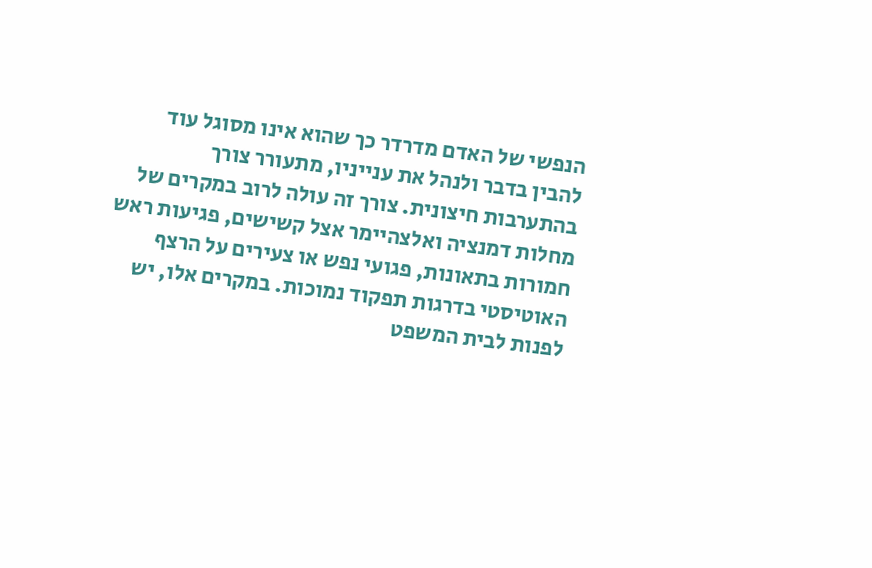הנפשי של האדם מדרדר כך שהוא אינו מסוגל עוד להבין בדבר ולנהל את ענייניו, מתעורר צורך בהתערבות חיצונית. צורך זה עולה לרוב במקרים של מחלות דמנציה ואלצהיימר אצל קשישים, פגיעות ראש חמורות בתאונות, פגועי נפש או צעירים על הרצף האוטיסטי בדרגות תפקוד נמוכות. במקרים אלו, יש לפנות לבית המשפט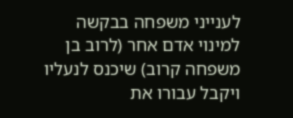לענייני משפחה בבקשה למינוי אדם אחר (לרוב בן משפחה קרוב) שיכנס לנעליו ויקבל עבורו את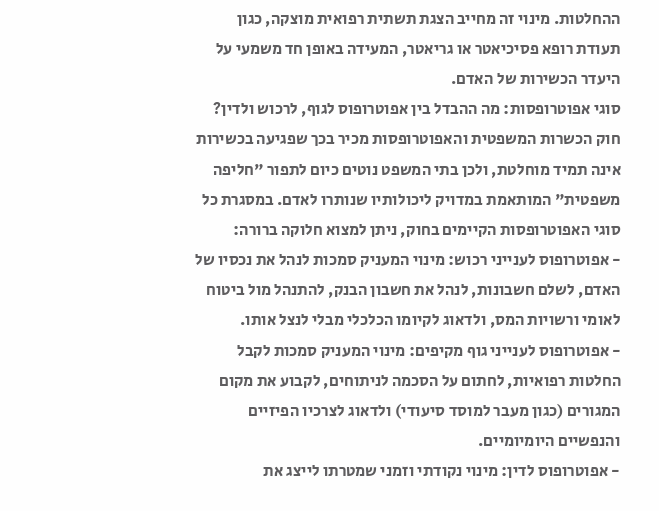ההחלטות. מינוי זה מחייב הצגת תשתית רפואית מוצקה, כגון תעודת רופא פסיכיאטר או גריאטר, המעידה באופן חד משמעי על היעדר הכשירות של האדם.
סוגי אפוטרופסות: מה ההבדל בין אפוטרופוס לגוף, לרכוש ולדין?
חוק הכשרות המשפטית והאפוטרופסות מכיר בכך שפגיעה בכשירות אינה תמיד מוחלטת, ולכן בתי המשפט נוטים כיום לתפור "חליפה משפטית" המותאמת במדויק ליכולותיו שנותרו לאדם. במסגרת כל סוגי האפוטרופסות הקיימים בחוק, ניתן למצוא חלוקה ברורה:
- אפוטרופוס לענייני רכוש: מינוי המעניק סמכות לנהל את נכסיו של האדם, לשלם חשבונות, לנהל את חשבון הבנק, להתנהל מול ביטוח לאומי ורשויות המס, ולדאוג לקיומו הכלכלי מבלי לנצל אותו.
- אפוטרופוס לענייני גוף מקיפים: מינוי המעניק סמכות לקבל החלטות רפואיות, לחתום על הסכמה לניתוחים, לקבוע את מקום המגורים (כגון מעבר למוסד סיעודי) ולדאוג לצרכיו הפיזיים והנפשיים היומיומיים.
- אפוטרופוס לדין: מינוי נקודתי וזמני שמטרתו לייצג את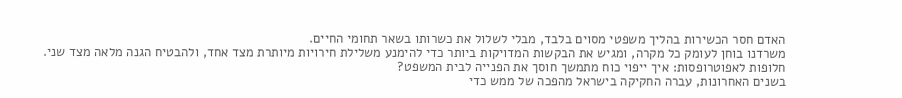האדם חסר הכשירות בהליך משפטי מסוים בלבד, מבלי לשלול את כשרותו בשאר תחומי החיים.
משרדנו בוחן לעומק כל מקרה, ומגיש את הבקשות המדויקות ביותר כדי להימנע משלילת חירויות מיותרת מצד אחד, ולהבטיח הגנה מלאה מצד שני.
חלופות לאפוטרופסות: איך ייפוי כוח מתמשך חוסך את הפנייה לבית המשפט?
בשנים האחרונות, עברה החקיקה בישראל מהפכה של ממש כדי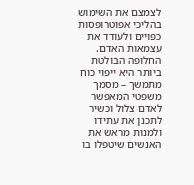לצמצם את השימוש בהליכי אפוטרופסות כפויים ולעודד את עצמאות האדם. החלופה הבולטת ביותר היא ייפוי כוח מתמשך – מסמך משפטי המאפשר לאדם צלול וכשיר לתכנן את עתידו ולמנות מראש את האנשים שיטפלו בו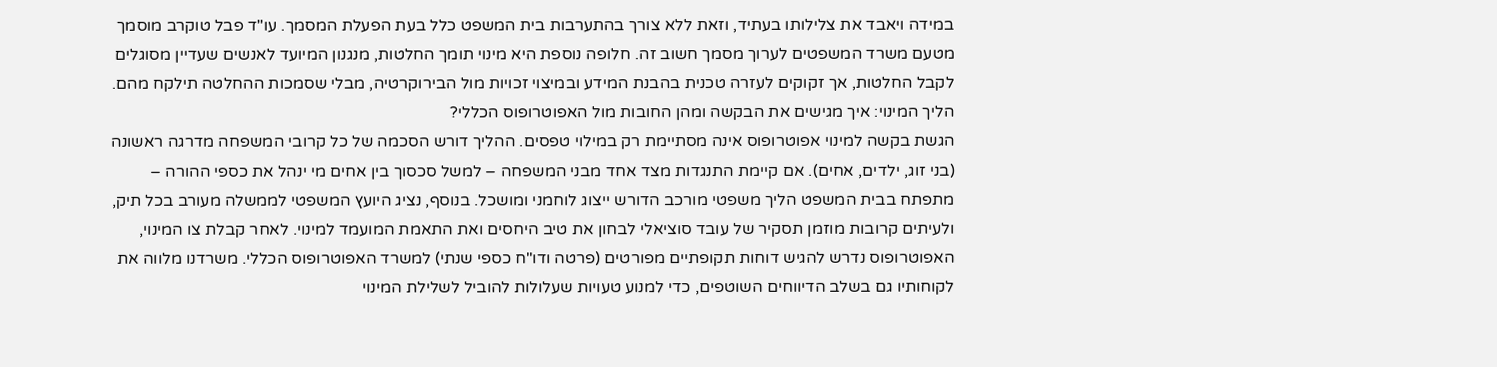במידה ויאבד את צלילותו בעתיד, וזאת ללא צורך בהתערבות בית המשפט כלל בעת הפעלת המסמך. עו"ד פבל טוקרב מוסמך מטעם משרד המשפטים לערוך מסמך חשוב זה. חלופה נוספת היא מינוי תומך החלטות, מנגנון המיועד לאנשים שעדיין מסוגלים לקבל החלטות, אך זקוקים לעזרה טכנית בהבנת המידע ובמיצוי זכויות מול הבירוקרטיה, מבלי שסמכות ההחלטה תילקח מהם.
הליך המינוי: איך מגישים את הבקשה ומהן החובות מול האפוטרופוס הכללי?
הגשת בקשה למינוי אפוטרופוס אינה מסתיימת רק במילוי טפסים. ההליך דורש הסכמה של כל קרובי המשפחה מדרגה ראשונה (בני זוג, ילדים, אחים). אם קיימת התנגדות מצד אחד מבני המשפחה – למשל סכסוך בין אחים מי ינהל את כספי ההורה – מתפתח בבית המשפט הליך משפטי מורכב הדורש ייצוג לוחמני ומושכל. בנוסף, נציג היועץ המשפטי לממשלה מעורב בכל תיק, ולעיתים קרובות מוזמן תסקיר של עובד סוציאלי לבחון את טיב היחסים ואת התאמת המועמד למינוי. לאחר קבלת צו המינוי, האפוטרופוס נדרש להגיש דוחות תקופתיים מפורטים (פרטה ודו"ח כספי שנתי) למשרד האפוטרופוס הכללי. משרדנו מלווה את לקוחותיו גם בשלב הדיווחים השוטפים, כדי למנוע טעויות שעלולות להוביל לשלילת המינוי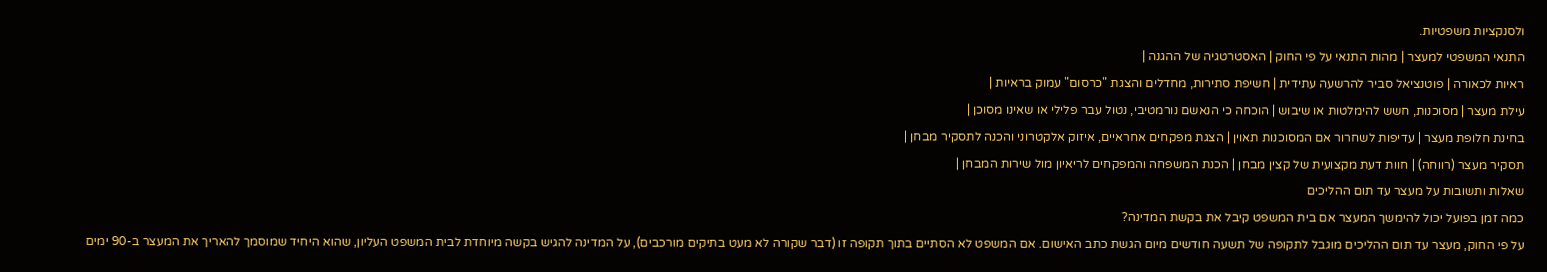ולסנקציות משפטיות.
התנאי המשפטי למעצר | מהות התנאי על פי החוק | האסטרטגיה של ההגנה |
ראיות לכאורה | פוטנציאל סביר להרשעה עתידית | חשיפת סתירות, מחדלים והצגת "כרסום" עמוק בראיות |
עילת מעצר | מסוכנות, חשש להימלטות או שיבוש | הוכחה כי הנאשם נורמטיבי, נטול עבר פלילי או שאינו מסוכן |
בחינת חלופת מעצר | עדיפות לשחרור אם המסוכנות תאוין | הצגת מפקחים אחראיים, איזוק אלקטרוני והכנה לתסקיר מבחן |
תסקיר מעצר (רווחה) | חוות דעת מקצועית של קצין מבחן | הכנת המשפחה והמפקחים לריאיון מול שירות המבחן |
שאלות ותשובות על מעצר עד תום ההליכים
כמה זמן בפועל יכול להימשך המעצר אם בית המשפט קיבל את בקשת המדינה?
על פי החוק, מעצר עד תום ההליכים מוגבל לתקופה של תשעה חודשים מיום הגשת כתב האישום. אם המשפט לא הסתיים בתוך תקופה זו (דבר שקורה לא מעט בתיקים מורכבים), על המדינה להגיש בקשה מיוחדת לבית המשפט העליון, שהוא היחיד שמוסמך להאריך את המעצר ב-90 ימים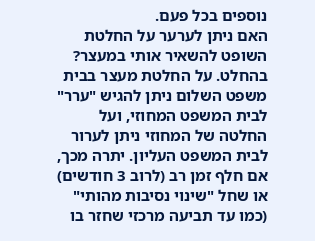נוספים בכל פעם.
האם ניתן לערער על החלטת השופט להשאיר אותי במעצר?
בהחלט. על החלטת מעצר בבית משפט השלום ניתן להגיש "ערר" לבית המשפט המחוזי, ועל החלטה של המחוזי ניתן לערור לבית המשפט העליון. יתרה מכך, אם חלף זמן רב (לרוב 3 חודשים) או שחל "שינוי נסיבות מהותי" (כמו עד תביעה מרכזי שחזר בו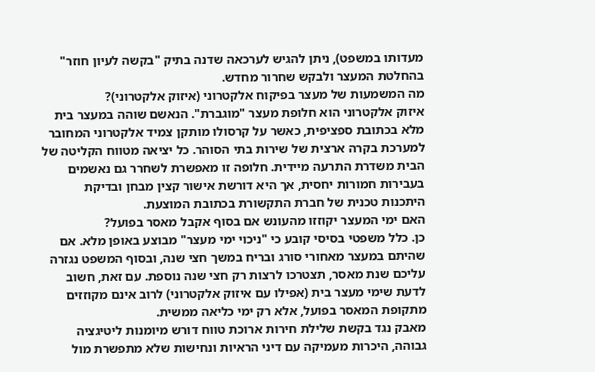מעדותו במשפט), ניתן להגיש לערכאה שדנה בתיק "בקשה לעיון חוזר" בהחלטת המעצר ולבקש שחרור מחדש.
מה המשמעות של מעצר בפיקוח אלקטרוני (איזוק אלקטרוני)?
איזוק אלקטרוני הוא חלופת מעצר "מוגברת". הנאשם שוהה במעצר בית מלא בכתובת ספציפית, כאשר על קרסולו מותקן צמיד אלקטרוני המחובר למערכת בקרה ארצית של שירות בתי הסוהר. כל יציאה מטווח הקליטה של הבית משדרת התרעה מיידית. חלופה זו מאפשרת לשחרר גם נאשמים בעבירות חמורות יחסית, אך היא דורשת אישור קצין מבחן ובדיקת היתכנות טכנית של חברת התקשורת בכתובת המוצעת.
האם ימי המעצר יקוזזו מהעונש אם בסוף אקבל מאסר בפועל?
כן. כלל משפטי בסיסי קובע כי "ניכוי ימי מעצר" מבוצע באופן מלא. אם שהיתם במעצר מאחורי סורג ובריח במשך חצי שנה, ובסוף המשפט נגזרה עליכם שנת מאסר, תצטרכו לרצות רק חצי שנה נוספת. עם זאת, חשוב לדעת שימי מעצר בית (אפילו עם איזוק אלקטרוני) לרוב אינם מקוזזים מתקופת המאסר בפועל, אלא רק ימי כליאה ממשית.
מאבק נגד בקשת שלילת חירות ארוכת טווח דורש מיומנות ליטיגציה גבוהה, היכרות מעמיקה עם דיני הראיות ונחישות שלא מתפשרת מול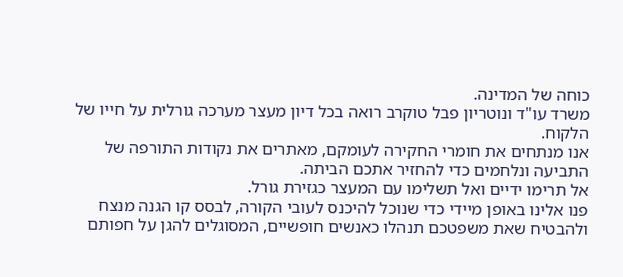כוחה של המדינה.
משרד עו"ד ונוטריון פבל טוקרב רואה בכל דיון מעצר מערכה גורלית על חייו של הלקוח.
אנו מנתחים את חומרי החקירה לעומקם, מאתרים את נקודות התורפה של התביעה ונלחמים כדי להחזיר אתכם הביתה.
אל תרימו ידיים ואל תשלימו עם המעצר כגזירת גורל.
פנו אלינו באופן מיידי כדי שנוכל להיכנס לעובי הקורה, לבסס קו הגנה מנצח ולהבטיח שאת משפטכם תנהלו כאנשים חופשיים, המסוגלים להגן על חפותם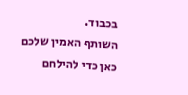בכבוד.
השותף האמין שלכם כאן כדי להילחם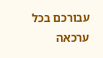עבורכם בכל ערכאה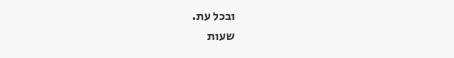ובכל עת.
שעות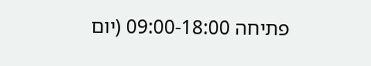פתיחה 09:00-18:00 (יום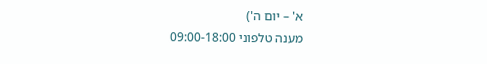א' – יום ה')
מענה טלפוני 09:00-18:00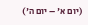(יום א' – יום ה')